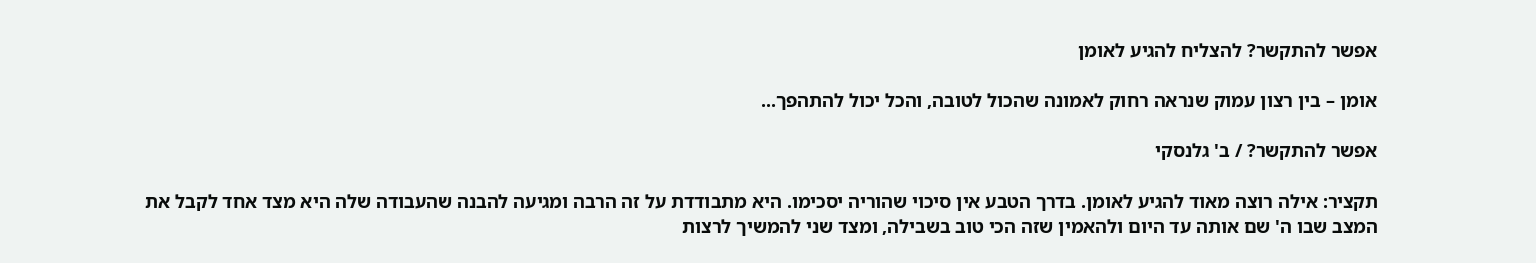אפשר להתקשר? להצליח להגיע לאומן

אומן – בין רצון עמוק שנראה רחוק לאמונה שהכול לטובה, והכל יכול להתהפך...

אפשר להתקשר? / ב' גלנסקי

תקציר: אילה רוצה מאוד להגיע לאומן. בדרך הטבע אין סיכוי שהוריה יסכימו. היא מתבודדת על זה הרבה ומגיעה להבנה שהעבודה שלה היא מצד אחד לקבל את המצב שבו ה' שם אותה עד היום ולהאמין שזה הכי טוב בשבילה, ומצד שני להמשיך לרצות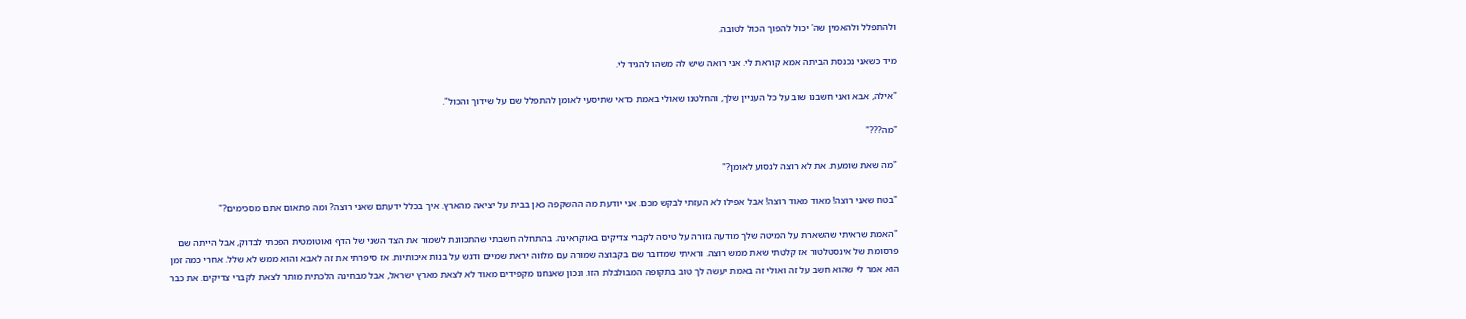ולהתפלל ולהאמין שה' יכול להפוך הכול לטובה.

מיד כשאני נכנסת הביתה אמא קוראת לי. אני רואה שיש לה משהו להגיד לי.

"אילה, אבא ואני חשבנו שוב על כל העניין שלך, והחלטנו שאולי באמת כדאי שתיסעי לאומן להתפלל שם על שידוך והכול".

"מה???"

"מה שאת שומעת. את לא רוצה לנסוע לאומן?"

"בטח שאני רוצה! מאוד מאוד רוצה! אבל אפילו לא העזתי לבקש מכם. אני יודעת מה ההשקפה כאן בבית על יציאה מהארץ. איך בכלל ידעתם שאני רוצה? ומה פתאום אתם מסכימים?"

"האמת שראיתי שהשארת על המיטה שלך מודעה גזורה על טיסה לקברי צדיקים באוקראינה. בהתחלה חשבתי שהתכוונת לשמור את הצד השני של הדף ואוטומטית הפכתי לבדוק, אבל הייתה שם פרסומת של אינסטלטור אז קלטתי שאת ממש רוצה. וראיתי שמדובר שם בקבוצה שמורה עם מלווה יראת שמיים ודגש על בנות איכותיות. אז סיפרתי את זה לאבא והוא ממש לא שלל. אחרי כמה זמן הוא אמר לי שהוא חשב על זה ואולי זה באמת יעשה לך טוב בתקופה המבולבלת הזו. ונכון שאנחנו מקפידים מאוד לא לצאת מארץ ישראל, אבל מבחינה הלכתית מותר לצאת לקברי צדיקים. את כבר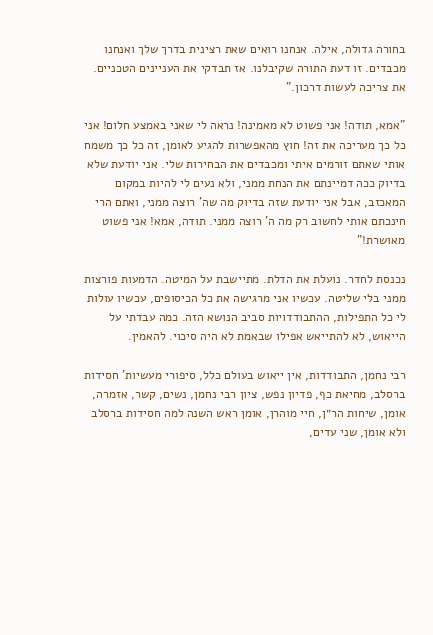בחורה גדולה, אילה. אנחנו רואים שאת רצינית בדרך שלך ואנחנו מכבדים. זו דעת התורה שקיבלנו. אז תבדקי את העניינים הטכניים. את צריכה לעשות דרכון."

"אמא, תודה! אני פשוט לא מאמינה! נראה לי שאני באמצע חלום! אני כל כך מעריכה את זה! חוץ מהאפשרות להגיע לאומן, זה כל כך משמח אותי שאתם זורמים איתי ומכבדים את הבחירות שלי. אני יודעת שלא בדיוק ככה דמיינתם את הנחת ממני, ולא נעים לי להיות במקום המאכזב, אבל אני יודעת שזה בדיוק מה שה' רוצה ממני, ואתם הרי חינכתם אותי לחשוב רק מה ה' רוצה ממני. תודה, אמא! אני פשוט מאושרת!"

נכנסת לחדר. נועלת את הדלת. מתיישבת על המיטה. הדמעות פורצות ממני בלי שליטה. עכשיו אני מרגישה את כל הכיסופים, עכשיו עולות לי כל התפילות, ההתבודדויות סביב הנושא הזה. כמה עבדתי על הייאוש, לא להתייאש אפילו שבאמת לא היה סיכוי. להאמין.

רבי נחמן, התבודדות, אין ייאוש בעולם כלל, סיפורי מעשיות' חסידות ברסלב, מחיאת כף, פדיון נפש, ציון רבי נחמן, נשים, קשר, אזמרה, אומן, שיחות הר״ן, חיי מוהרן, אומן ראש השנה למה חסידות ברסלב ולא אומן, שני עדים,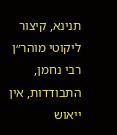תנינא, קיצור ליקוטי מוהר״ן
רבי נחמן, התבודדות, אין ייאוש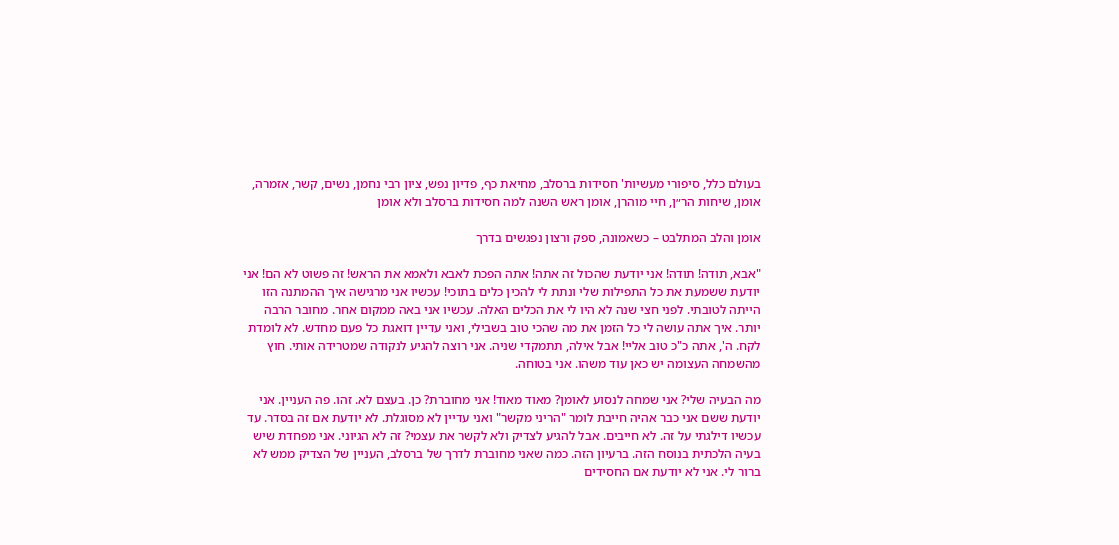בעולם כלל, סיפורי מעשיות' חסידות ברסלב, מחיאת כף, פדיון נפש, ציון רבי נחמן, נשים, קשר, אזמרה, אומן, שיחות הר״ן, חיי מוהרן, אומן ראש השנה למה חסידות ברסלב ולא אומן

אומן והלב המתלבט – כשאמונה, ספק ורצון נפגשים בדרך

"אבא, תודה! תודה! אני יודעת שהכול זה אתה! אתה הפכת לאבא ולאמא את הראש! זה פשוט לא הם! אני יודעת ששמעת את כל התפילות שלי ונתת לי להכין כלים בתוכי! עכשיו אני מרגישה איך ההמתנה הזו הייתה לטובתי. לפני חצי שנה לא היו לי את הכלים האלה. עכשיו אני באה ממקום אחר. מחובר הרבה יותר. איך אתה עושה לי כל הזמן את מה שהכי טוב בשבילי, ואני עדיין דואגת כל פעם מחדש. לא לומדת לקח. ה', אתה כ"כ טוב אליי! אבל אילה, תתמקדי שניה. אני רוצה להגיע לנקודה שמטרידה אותי. חוץ מהשמחה העצומה יש כאן עוד משהו. אני בטוחה.

מה הבעיה שלי? אני שמחה לנסוע לאומן? מאוד מאוד! אני מחוברת? כן. בעצם לא. זהו. פה העניין. אני יודעת ששם אני כבר אהיה חייבת לומר "הריני מקשר" ואני עדיין לא מסוגלת. לא יודעת אם זה בסדר. עד עכשיו דילגתי על זה. לא חייבים. אבל להגיע לצדיק ולא לקשר את עצמי? זה לא הגיוני. אני מפחדת שיש בעיה הלכתית בנוסח הזה. ברעיון הזה. כמה שאני מחוברת לדרך של ברסלב, העניין של הצדיק ממש לא ברור לי. אני לא יודעת אם החסידים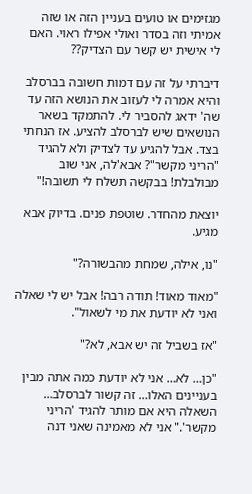מגזימים או טועים בעניין הזה או שזה אמיתי וזה בסדר ואולי אפילו ראוי. האם לי אישית יש קשר עם הצדיק??

דיברתי על זה עם דמות חשובה בברסלב והיא אמרה לי לעזוב את הנושא הזה עד שה' ידאג להסביר לי. להתמקד בשאר הנושאים שיש לברסלב להציע. אז הנחתי בצד. אבל להגיע עד לצדיק ולא להגיד "הריני מקשר"? אבא'לה, אני שוב מבולבלת! בבקשה תשלח לי תשובה!"

יוצאת מהחדר. שוטפת פנים. בדיוק אבא מגיע.

"נו, אילה, שמחת מהבשורה?"

"מאוד מאוד! תודה רבה! אבל יש לי שאלה ואני לא יודעת את מי לשאול".

"אז בשביל זה יש אבא, לא?"

"כן… לא… אני לא יודעת כמה אתה מבין בעניינים האלו… זה קשור לברסלב… השאלה היא אם מותר להגיד 'הריני מקשר'." אני לא מאמינה שאני דנה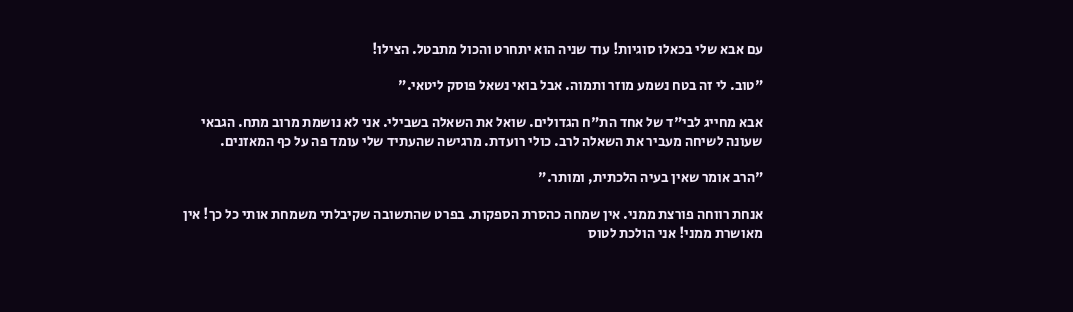עם אבא שלי בכאלו סוגיות! עוד שניה הוא יתחרט והכול מתבטל. הצילו!

"טוב. לי זה בטח נשמע מוזר ותמוה. אבל בואי נשאל פוסק ליטאי."

אבא מחייג לבי"ד של אחד הת"ח הגדולים. שואל את השאלה בשבילי. אני לא נושמת מרוב מתח. הגבאי שעונה לשיחה מעביר את השאלה לרב. כולי רועדת. מרגישה שהעתיד שלי עומד פה על כף המאזנים.

"הרב אומר שאין בעיה הלכתית, ומותר."

אנחת רווחה פורצת ממני. אין שמחה כהסרת הספקות. בפרט שהתשובה שקיבלתי משמחת אותי כל כך! אין מאושרת ממני! אני הולכת לטוס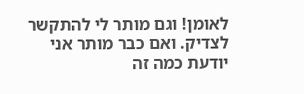לאומן! וגם מותר לי להתקשר לצדיק. ואם כבר מותר אני יודעת כמה זה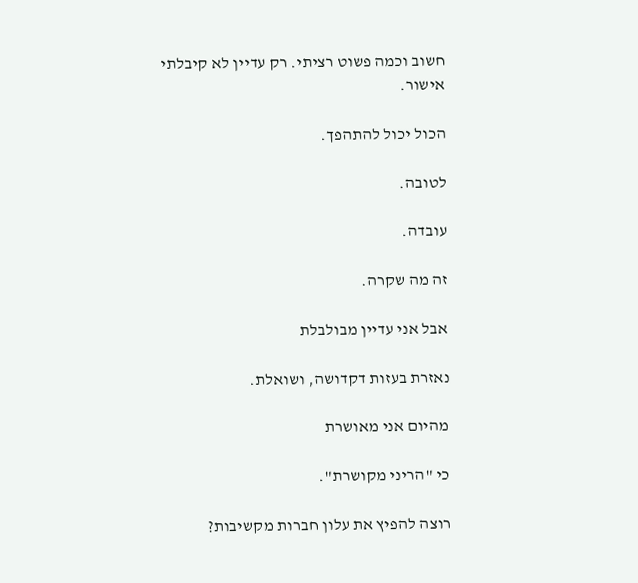חשוב וכמה פשוט רציתי. רק עדיין לא קיבלתי אישור.

הכול יכול להתהפך.

לטובה.

עובדה.

זה מה שקרה.

אבל אני עדיין מבולבלת

נאזרת בעזות דקדושה, ושואלת.

מהיום אני מאושרת

כי "הריני מקושרת".

רוצה להפיץ את עלון חברות מקשיבות?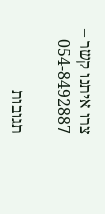צרו איתנו קשר – 054-8492887

תגובות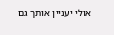אולי יעניין אותך גם